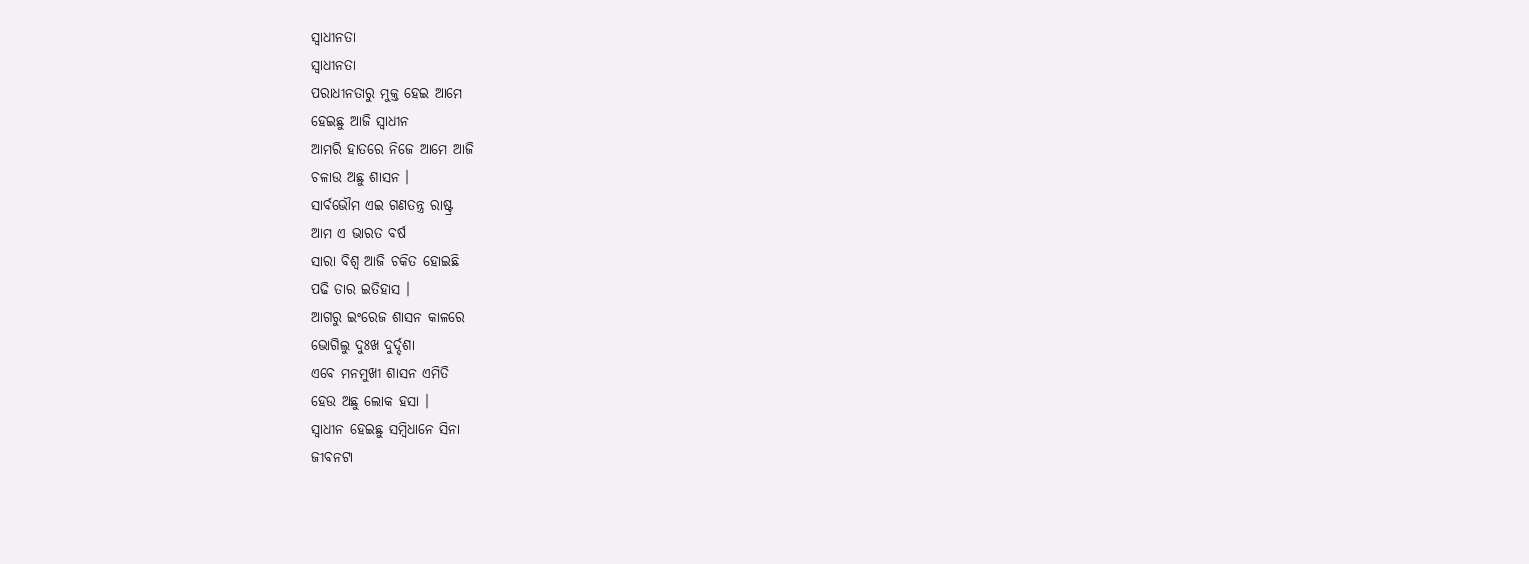ସ୍ୱାଧୀନତା
ସ୍ୱାଧୀନତା
ପରାଧୀନତାରୁ ମୁକ୍ତ ହେଇ ଆମେ
ହେଇଛୁ ଆଜି ସ୍ବାଧୀନ
ଆମରି ହାତରେ ନିଜେ ଆମେ ଆଜି
ଚଳାଉ ଅଛୁ ଶାସନ ।
ସାର୍ବଭୌମ ଏଇ ଗଣତନ୍ତ୍ର ରାଷ୍ଟ୍ର
ଆମ ଏ ଭାରତ ବର୍ଷ
ସାରା ବିଶ୍ୱ ଆଜି ଚକିତ ହୋଇଛି
ପଢି ତାର ଇତିହାସ ।
ଆଗରୁ ଇଂରେଜ ଶାସନ କାଳରେ
ଭୋଗିଲୁ ଦୁଃଖ ଦୁର୍ଦ୍ଦଶା
ଏବେ ମନମୁଖୀ ଶାସନ ଏମିତି
ହେଉ ଅଛୁ ଲୋକ ହସା ।
ସ୍ୱାଧୀନ ହେଇଛୁ ସମ୍ବିଧାନେ ସିନା
ଜୀବନଟା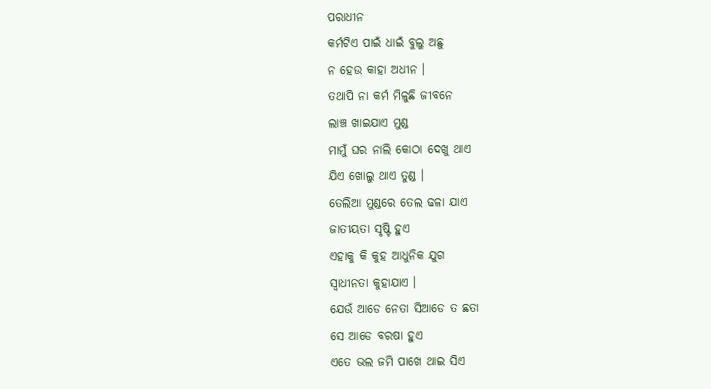ପରାଧୀନ
କର୍ମଟିଏ ପାଇଁ ଧାଇଁ ବୁଲୁ ଅଛୁ
ନ ହେଉ କାହା ଅଧୀନ ।
ତଥାପି ନା କର୍ମ ମିଳୁଛି ଜୀବନେ
ଲାଞ୍ଚ ଖାଇଯାଏ ମୁଣ୍ଡ
ମାମୁଁ ଘର ନାଲି କୋଠା ଦେଖୁ ଥାଏ
ଯିଏ ଖୋଲୁ ଥାଏ ତୁଣ୍ଡ ।
ତେଲିଆ ମୁଣ୍ଡରେ ତେଲ ଢଳା ଯାଏ
ଜାତୀୟତା ସୃଷ୍ଟି ହୁଏ
ଏହାକୁ କି କୁହ ଆଧୁନିକ ଯୁଗ
ସ୍ୱାଧୀନତା କୁହାଯାଏ ।
ଯେଉଁ ଆଡେ ନେତା ସିଆଡେ ତ ଛତା
ସେ ଆଡେ ବରଷା ହୁଏ
ଏତେ ଭଲ ଜମି ପାଖେ ଥାଇ ସିଏ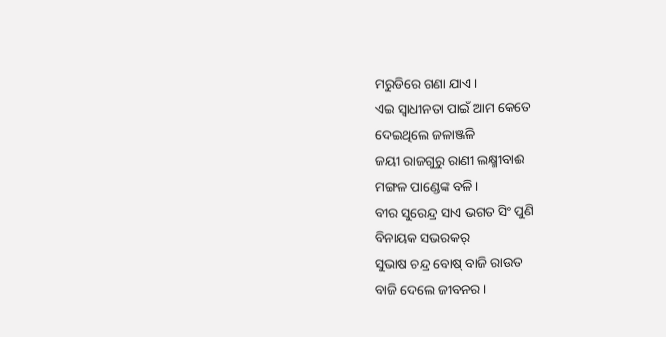ମରୁଡିରେ ଗଣା ଯାଏ ।
ଏଇ ସ୍ୱାଧୀନତା ପାଇଁ ଆମ କେତେ
ଦେଇଥିଲେ ଜଳାଞ୍ଜଳି
ଜୟୀ ରାଜଗୁରୁ ରାଣୀ ଲକ୍ଷ୍ମୀବାଈ
ମଙ୍ଗଳ ପାଣ୍ଡେଙ୍କ ବଳି ।
ବୀର ସୁରେନ୍ଦ୍ର ସାଏ ଭଗତ ସିଂ ପୁଣି
ବିନାୟକ ସଭରକର୍
ସୁଭାଷ ଚନ୍ଦ୍ର ବୋଷ୍ ବାଜି ରାଉତ
ବାଜି ଦେଲେ ଜୀବନର ।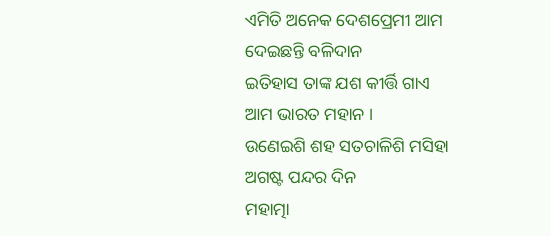ଏମିତି ଅନେକ ଦେଶପ୍ରେମୀ ଆମ
ଦେଇଛନ୍ତି ବଳିଦାନ
ଇତିହାସ ତାଙ୍କ ଯଶ କୀର୍ତ୍ତି ଗାଏ
ଆମ ଭାରତ ମହାନ ।
ଉଣେଇଶି ଶହ ସତଚାଳିଶି ମସିହା
ଅଗଷ୍ଟ ପନ୍ଦର ଦିନ
ମହାତ୍ମା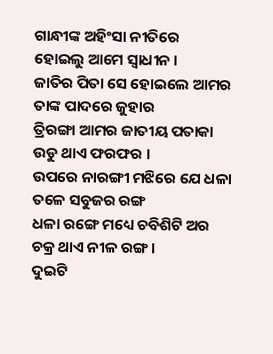ଗାନ୍ଧୀଙ୍କ ଅହିଂସା ନୀତିରେ
ହୋଇଲୁ ଆମେ ସ୍ୱାଧୀନ ।
ଜାତିର ପିତା ସେ ହୋଇଲେ ଆମର
ତାଙ୍କ ପାଦରେ ଜୁହାର
ତ୍ରିରଙ୍ଗା ଆମର ଜାତୀୟ ପତାକା
ଉଡୁ ଥାଏ ଫରଫର ।
ଉପରେ ନାରଙ୍ଗୀ ମଝିରେ ଯେ ଧଳା
ତଳେ ସବୁଜର ରଙ୍ଗ
ଧଳା ରଙ୍ଗେ ମଧ୍ୟେ ଚବିଶିଟି ଅର
ଚକ୍ର ଥାଏ ନୀଳ ରଙ୍ଗ ।
ଦୁଇଟି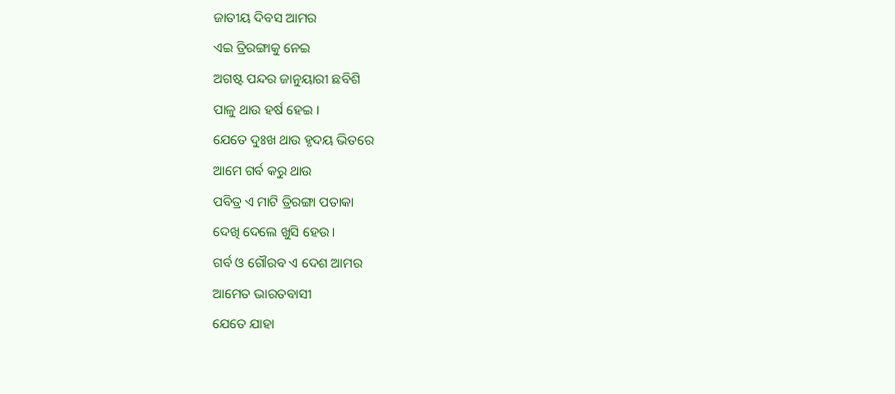ଜାତୀୟ ଦିବସ ଆମର
ଏଇ ତ୍ରିରଙ୍ଗାକୁ ନେଇ
ଅଗଷ୍ଟ ପନ୍ଦର ଜାନୁୟାରୀ ଛବିଶି
ପାଳୁ ଥାଉ ହର୍ଷ ହେଇ ।
ଯେତେ ଦୁଃଖ ଥାଉ ହୃଦୟ ଭିତରେ
ଆମେ ଗର୍ବ କରୁ ଥାଉ
ପବିତ୍ର ଏ ମାଟି ତ୍ରିରଙ୍ଗା ପତାକା
ଦେଖି ଦେଲେ ଖୁସି ହେଉ ।
ଗର୍ବ ଓ ଗୌରବ ଏ ଦେଶ ଆମର
ଆମେତ ଭାରତବାସୀ
ଯେତେ ଯାହା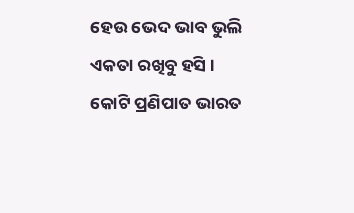ହେଉ ଭେଦ ଭାବ ଭୁଲି
ଏକତା ରଖିବୁ ହସି ।
କୋଟି ପ୍ରଣିପାତ ଭାରତ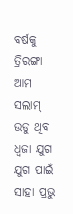ବର୍ଷକୁ
ତ୍ରିରଙ୍ଗା ଆମ ସଲାମ୍
ଉଡୁ ଥିବ ଧ୍ବଜା ଯୁଗ ଯୁଗ ପାଇଁ
ସାହା ପ୍ରଭୁ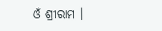ଓଁ ଶ୍ରୀରାମ ।